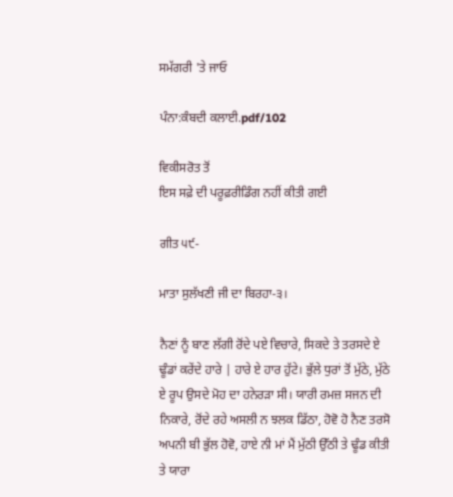ਸਮੱਗਰੀ 'ਤੇ ਜਾਓ

ਪੰਨਾ:ਕੰਬਦੀ ਕਲਾਈ.pdf/102

ਵਿਕੀਸਰੋਤ ਤੋਂ
ਇਸ ਸਫ਼ੇ ਦੀ ਪਰੂਫ਼ਰੀਡਿੰਗ ਨਹੀਂ ਕੀਤੀ ਗਈ

ਗੀਤ ੫੯-

ਮਾਤਾ ਸੁਲੱਖਣੀ ਜੀ ਦਾ ਬਿਰਹਾ-੩।

ਨੈਣਾਂ ਨੂੰ ਬਾਣ ਲੱਗੀ ਰੋਂਦੇ ਪਏ ਵਿਚਾਰੇ, ਸਿਕਦੇ ਤੇ ਤਰਸਦੇ ਏ ਢੂੰਡਾਂ ਕਰੇਂਦੇ ਹਾਰੇ | ਹਾਰੇ ਏ ਹਾਰ ਹੁੱਟੇ। ਭੁੱਲੇ ਧੁਰਾਂ ਤੋਂ ਮੁੱਠੇ, ਮੁੱਠੇ ਏ ਰੂਪ ਉਸਦੇ ਮੋਹ ਦਾ ਹਨੇਰੜਾ ਸੀ। ਯਾਰੀ ਰਮਜ਼ ਸਜਨ ਦੀ ਨਿਕਾਰੇ, ਰੋਂਦੇ ਰਹੇ ਅਸਲੀ ਨ ਝਲਕ ਡਿੱਠਾ, ਹੋਵੋ ਹੋ ਨੈਣ ਤਰਸੋ ਅਪਨੀ ਬੀ ਭੁੱਲ ਹੋਵੋ, ਹਾਏ ਨੀ ਮਾਂ ਮੈਂ ਮੁੱਠੀ ਉੱਠੀ ਤੇ ਢੂੰਡ ਕੀਤੀ ਤੇ ਯਾਰਾ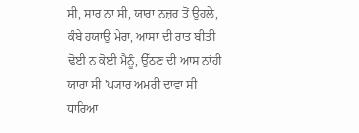ਸੀ, ਸਾਰ ਨਾ ਸੀ, ਯਾਰਾ ਨਜ਼ਰ ਤੋਂ ਉਹਲੇ, ਕੰਬੇ ਹਯਾਉ ਮੇਰਾ, ਆਸਾ ਦੀ ਰਾਤ ਬੀਤੀ ਢੋਈ ਨ ਕੋਈ ਮੈਨੂੰ, ਉੱਠਣ ਦੀ ਆਸ ਨਾਂਹੀ ਯਾਰਾ ਸੀ 'ਪ੍ਯਾਰ ਅਮਰੀ ਦਾਵਾ ਸੀ ਧਾਰਿਆ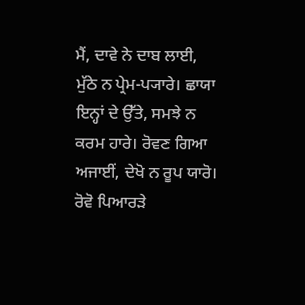ਮੈਂ, ਦਾਵੇ ਨੇ ਦਾਬ ਲਾਈ, ਮੁੱਠੇ ਨ ਪ੍ਰੇਮ-ਪ੍ਯਾਰੇ। ਛਾਯਾ ਇਨ੍ਹਾਂ ਦੇ ਉੱਤੇ, ਸਮਝੇ ਨ ਕਰਮ ਹਾਰੇ। ਰੋਵਣ ਗਿਆ ਅਜਾਈਂ, ਦੇਖੋ ਨ ਰੂਪ ਯਾਰੋ। ਰੋਵੋ ਪਿਆਰੜੇ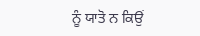ਨੂੰ ਯਾਤੋ ਨ ਕਿਉਂ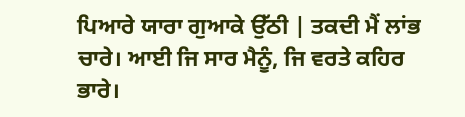ਪਿਆਰੇ ਯਾਰਾ ਗੁਆਕੇ ਉੱਠੀ | ਤਕਦੀ ਮੈਂ ਲਾਂਭ ਚਾਰੇ। ਆਈ ਜਿ ਸਾਰ ਮੈਨੂੰ, ਜਿ ਵਰਤੇ ਕਹਿਰ ਭਾਰੇ।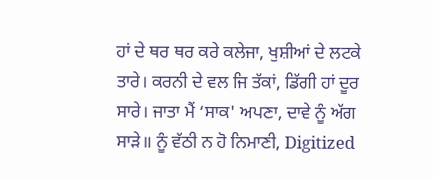ਹਾਂ ਦੇ ਥਰ ਥਰ ਕਰੇ ਕਲੇਜਾ, ਖੁਸ਼ੀਆਂ ਦੇ ਲਟਕੇ ਤਾਰੇ। ਕਰਨੀ ਦੇ ਵਲ ਜਿ ਤੱਕਾਂ, ਡਿੱਗੀ ਹਾਂ ਦੂਰ ਸਾਰੇ। ਜਾਤਾ ਮੈਂ ‘ਸਾਕ' ਅਪਣਾ, ਦਾਵੇ ਨੂੰ ਅੱਗ ਸਾੜੇ॥ ਨੂੰ ਵੱਠੀ ਨ ਹੋ ਨਿਮਾਣੀ, Digitized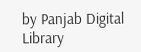by Panjab Digital Library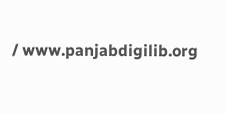/ www.panjabdigilib.org